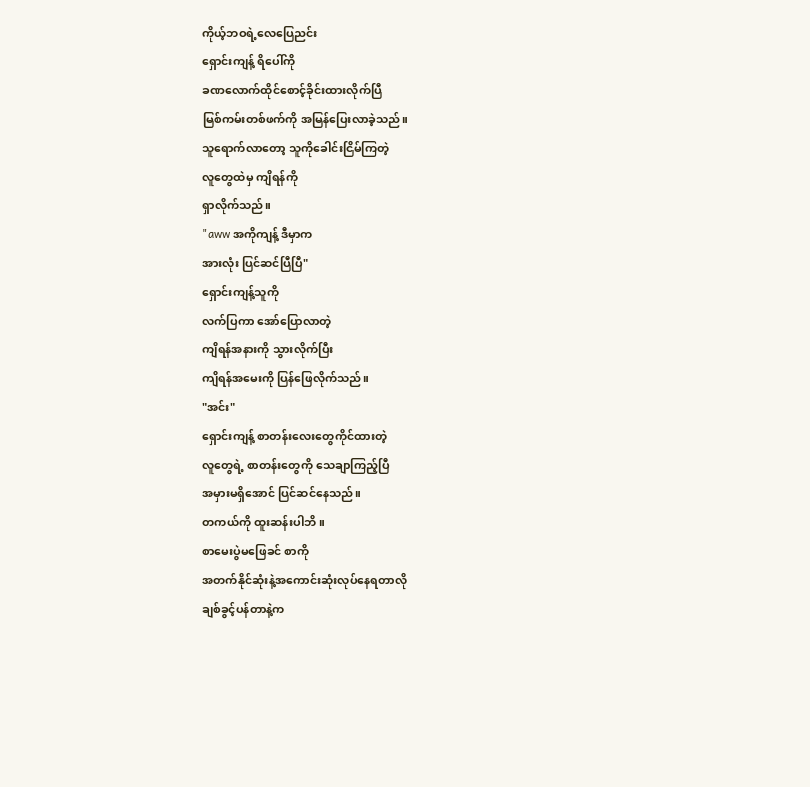ကိုယ့်ဘဝရဲ့လေပြေညင်း
ရှောင်းကျန့် ရိပေါ်ကို
ခဏလောက်ထိုင်စောင့်ခိုင်းထားလိုက်ပြီ
မြစ်ကမ်းတစ်ဖက်ကို အမြန်ပြေးလာခဲ့သည်။
သူရောက်လာတော့ သူကိုခေါင်းငြိမ်ကြတဲ့
လူတွေထဲမှ ကျိရန်ကို
ရှာလိုက်သည်။
"aww အကိုကျန့် ဒီမှာက
အားလုံး ပြင်ဆင်ပြီပြီ"
ရှောင်းကျန့်သူကို
လက်ပြကာ အော်ပြောလာတဲ့
ကျိရန်အနားကို သွားလိုက်ပြီး
ကျိရန်အမေးကို ပြန်ဖြေလိုက်သည်။
"အင်း"
ရှောင်းကျန့် စာတန်းလေးတွေကိုင်ထားတဲ့
လူတွေရဲ့ စာတန်းတွေကို သေချာကြည့်ပြီ
အမှားမရှိအောင် ပြင်ဆင်နေသည်။
တကယ်ကို ထူးဆန်းပါဘိ။
စာမေးပွဲမဖြေခင် စာကို
အတက်နိုင်ဆုံးနဲ့အကောင်းဆုံးလုပ်နေရတာလို
ချစ်ခွင့်ပန်တာနဲ့က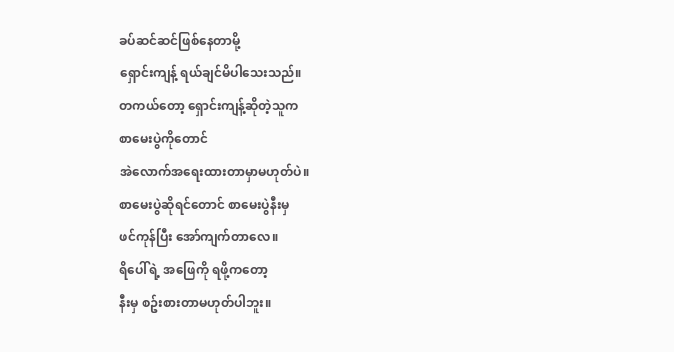ခပ်ဆင်ဆင်ဖြစ်နေတာမို့
ရှောင်းကျန့် ရယ်ချင်မိပါသေးသည်။
တကယ်တော့ ရှောင်းကျန့်ဆိုတဲ့သူက
စာမေးပွဲကိုတောင်
အဲလောက်အရေးထားတာမှာမဟုတ်ပဲ။
စာမေးပွဲဆိုရင်တောင် စာမေးပွဲနီးမှ
ဖင်ကုန်ပြီး အော်ကျက်တာလေ။
ရိပေါ်ရဲ့ အဖြေကို ရဖို့ကတော့
နီးမှ စဥ်းစားတာမဟုတ်ပါဘူး။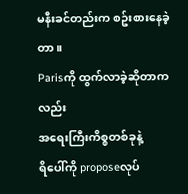မနီးခင်တည်းက စဥ်းစားနေခဲ့တာ။
Parisကို ထွက်လာခဲ့ဆိုတာကလည်း
အရေးကြီးကိစ္စတစ်ခုနဲ့
ရိပေါ်ကို proposeလုပ်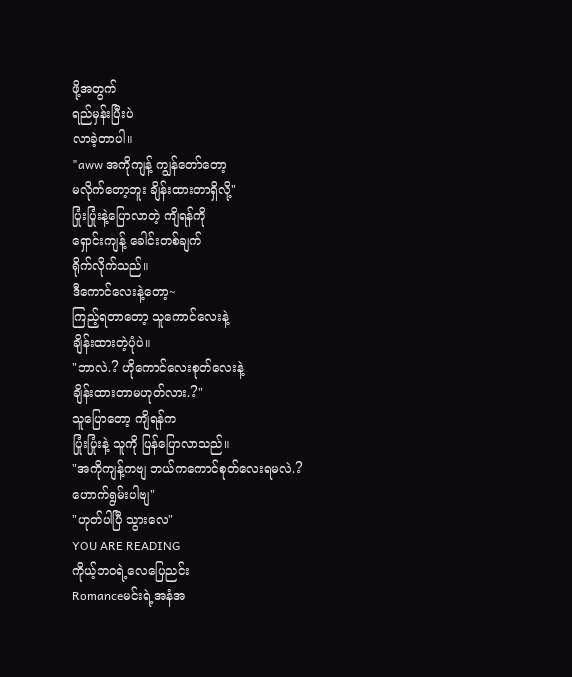ဖို့အတွက်
ရည်မှန်းပြီးပဲ
လာခဲ့တာပါ။
"aww အကိုကျန့် ကျွန်တော်တော့
မလိုက်တော့ဘူး ချိန်းထားတာရှိလို့"
ပြုံးပြုံးနဲ့ပြောလာတဲ့ ကျိရန်ကို
ရှောင်းကျန့် ခေါင်းတစ်ချက်
ရိုက်လိုက်သည်။
ဒီကောင်လေးနဲ့တော့~
ကြည့်ရတာတော့ သူကောင်လေးနဲ့
ချိန်းထားတဲ့ပုံပဲ။
"ဘာလဲ.? ဟိုကောင်လေးစုတ်လေးနဲ့
ချိန်းထားတာမဟုတ်လား.?"
သူပြောတော့ ကျိရန်က
ပြုံးပြုံးနဲ့ သူကို ပြန်ပြောလာသည်။
"အကိုကျန့်ကဗျ ဘယ်ကကောင်စုတ်လေးရမလဲ.?
ဟောက်ရွမ်းပါဗျ"
"ဟုတ်ပါပြီ သွားလေ"
YOU ARE READING
ကိုယ့်ဘဝရဲ့လေပြေညင်း
Romanceမင်းရဲ့အနံအ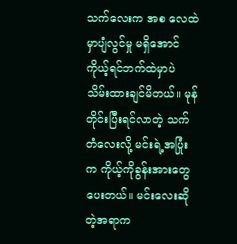သက်လေးက အစ လေထဲမှာပျံလွင်မှု မရှိအောင် ကိုယ့်ရင်ဘက်ထဲမှာပဲ သိမ်းထားချင်မိတယ်။ မုန်တိုင်းပြီးရင်လာတဲ့ သက်တံလေးလို့ မင်းရဲ့အပြုံးက ကိုယ့်ကိုခွန်းအားတွေ ပေးတယ်။ မင်းလေးဆိုတဲ့အရာက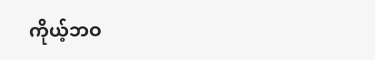ကိုယ့်ဘဝ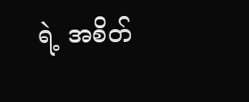ရဲ့ အစိတ်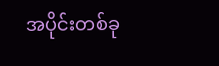အပိုင်းတစ်ခု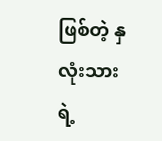ဖြစ်တဲ့ နှလုံးသားရဲ့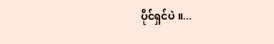ပိုင်ရှင်ပဲ။...